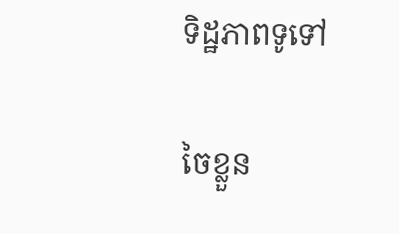ទិដ្ឋភាពទូទៅ

ចៃខ្លួន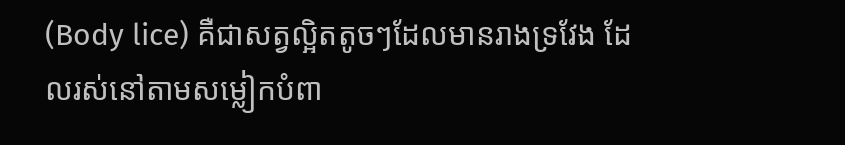(Body lice) គឺជាសត្វល្អិតតូចៗដែលមានរាងទ្រវែង ដែលរស់នៅតាមសម្លៀកបំពា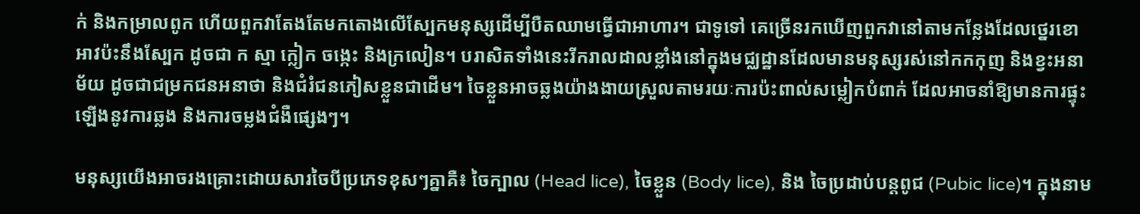ក់ និងកម្រាលពូក ហើយពួកវាតែងតែមកតោងលើស្បែកមនុស្សដើម្បីបឺតឈាមធ្វើជាអាហារ។ ជាទូទៅ គេច្រើនរកឃើញពួកវានៅតាមកន្លែងដែលថ្នេរខោអាវប៉ះនឹងស្បែក ដូចជា ក ស្មា ក្លៀក ចង្កេះ និងក្រលៀន។ បរាសិតទាំងនេះរីករាលដាលខ្លាំងនៅក្នុងមជ្ឈដ្ឋានដែលមានមនុស្សរស់នៅកកកុញ និងខ្វះអនាម័យ ដូចជាជម្រកជនអនាថា និងជំរំជនភៀសខ្លួនជាដើម។ ចៃខ្លួនអាចឆ្លងយ៉ាងងាយស្រួលតាមរយៈការប៉ះពាល់សម្លៀកបំពាក់ ដែលអាចនាំឱ្យមានការផ្ទុះឡើងនូវការឆ្លង និងការចម្លងជំងឺផ្សេងៗ។

មនុស្សយើងអាចរងគ្រោះដោយសារចៃបីប្រភេទខុសៗគ្នាគឺ៖ ចៃក្បាល (Head lice), ចៃខ្លួន (Body lice), និង ចៃប្រដាប់បន្តពូជ (Pubic lice)។ ក្នុងនាម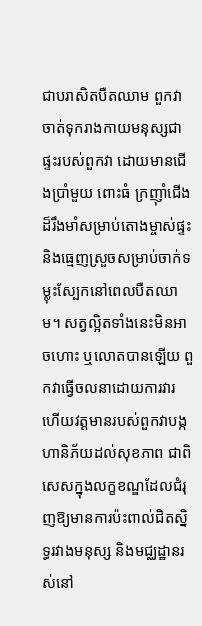ជាបរាសិតបឺតឈាម ពួកវាចាត់ទុករាងកាយមនុស្សជាផ្ទះរបស់ពួកវា ដោយមានជើងប្រាំមួយ ពោះធំ ក្រញ៉ាំជើងដ៏រឹងមាំសម្រាប់តោងម្ចាស់ផ្ទះ និងធ្មេញស្រួចសម្រាប់ចាក់ទម្លុះស្បែកនៅពេលបឺតឈាម។ សត្វល្អិតទាំងនេះមិនអាចហោះ ឬលោតបានឡើយ ពួកវាធ្វើចលនាដោយការវារ ហើយវត្តមានរបស់ពួកវាបង្កហានិភ័យដល់សុខភាព ជាពិសេសក្នុងលក្ខខណ្ឌដែលជំរុញឱ្យមានការប៉ះពាល់ជិតស្និទ្ធរវាងមនុស្ស និងមជ្ឈដ្ឋានរស់នៅ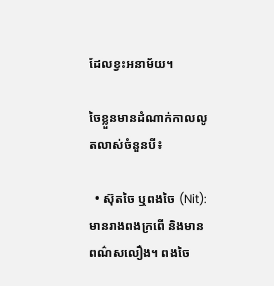ដែលខ្វះអនាម័យ។

ចៃខ្លួនមានដំណាក់កាលលូតលាស់ចំនួនបី៖

  • ស៊ុតចៃ ឬពងចៃ (Nit): មានរាងពងក្រពើ និងមានពណ៌សលឿង។ ពងចៃ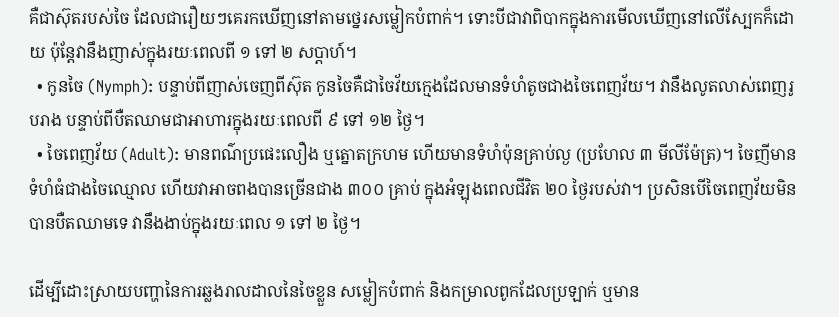គឺជាស៊ុតរបស់ចៃ ដែលជារឿយៗគេរកឃើញនៅតាមថ្នេរសម្លៀកបំពាក់។ ទោះបីជាវាពិបាកក្នុងការមើលឃើញនៅលើស្បែកក៏ដោយ ប៉ុន្តែវានឹងញាស់ក្នុងរយៈពេលពី ១ ទៅ ២ សប្តាហ៍។
  • កូនចៃ (Nymph): បន្ទាប់ពីញាស់ចេញពីស៊ុត កូនចៃគឺជាចៃវ័យក្មេងដែលមានទំហំតូចជាងចៃពេញវ័យ។ វានឹងលូតលាស់ពេញរូបរាង បន្ទាប់ពីបឺតឈាមជាអាហារក្នុងរយៈពេលពី ៩ ទៅ ១២ ថ្ងៃ។
  • ចៃពេញវ័យ (Adult): មានពណ៌ប្រផេះលឿង ឬត្នោតក្រហម ហើយមានទំហំប៉ុនគ្រាប់ល្ង (ប្រហែល ៣ មីលីម៉ែត្រ)។ ចៃញីមានទំហំធំជាងចៃឈ្មោល ហើយវាអាចពងបានច្រើនជាង ៣០០ គ្រាប់ ក្នុងអំឡុងពេលជីវិត ២០ ថ្ងៃរបស់វា។ ប្រសិនបើចៃពេញវ័យមិនបានបឺតឈាមទេ វានឹងងាប់ក្នុងរយៈពេល ១ ទៅ ២ ថ្ងៃ។

ដើម្បីដោះស្រាយបញ្ហានៃការឆ្លងរាលដាលនៃចៃខ្លួន សម្លៀកបំពាក់ និងកម្រាលពូកដែលប្រឡាក់ ឬមាន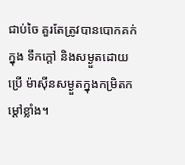ជាប់ចៃ គួរតែត្រូវបានបោកគក់ក្នុង ទឹកក្តៅ និងសម្ងួតដោយប្រើ ម៉ាស៊ីនសម្ងួតក្នុងកម្រិតកម្តៅខ្លាំង។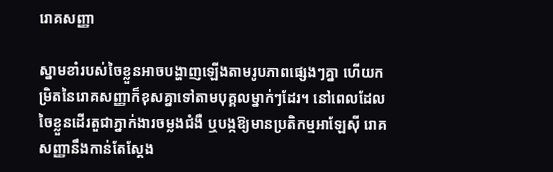រោគសញ្ញា

ស្នាមខាំរបស់ចៃខ្លួនអាចបង្ហាញឡើងតាមរូបភាពផ្សេងៗគ្នា ហើយកម្រិតនៃរោគសញ្ញាក៏ខុសគ្នាទៅតាមបុគ្គលម្នាក់ៗដែរ។ នៅពេលដែលចៃខ្លួនដើរតួជាភ្នាក់ងារចម្លងជំងឺ ឬបង្កឱ្យមានប្រតិកម្មអាឡែស៊ី រោគសញ្ញានឹងកាន់តែស្តែង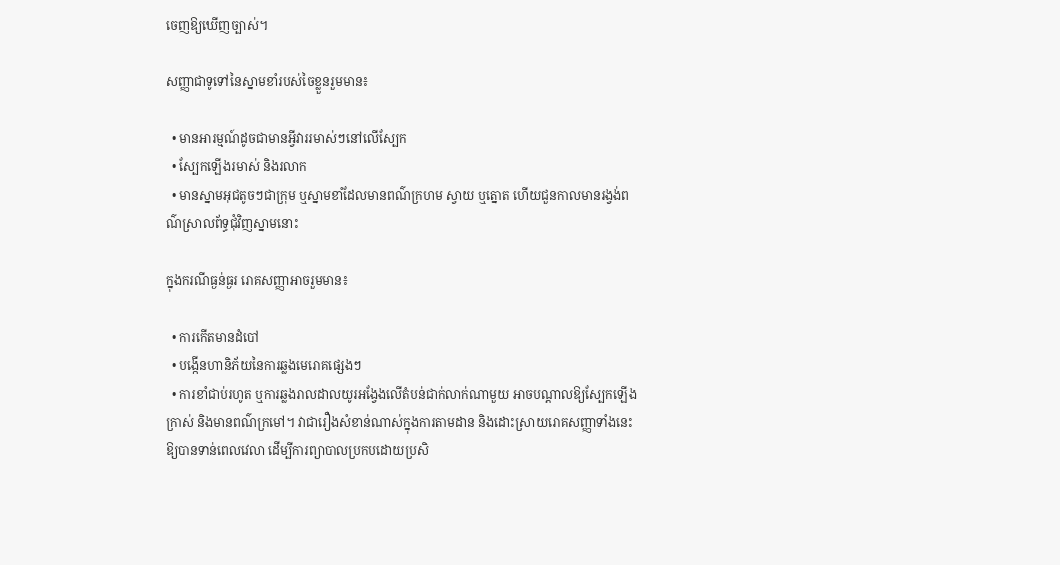ចេញឱ្យឃើញច្បាស់។

សញ្ញាជាទូទៅនៃស្នាមខាំរបស់ចៃខ្លួនរួមមាន៖

  • មានអារម្មណ៍ដូចជាមានអ្វីវាររមាស់ៗនៅលើស្បែក
  • ស្បែកឡើងរមាស់ និងរលាក
  • មានស្នាមអុជតូចៗជាក្រុម ឬស្នាមខាំដែលមានពណ៌ក្រហម ស្វាយ ឬត្នោត ហើយជួនកាលមានរង្វង់ពណ៌ស្រាលព័ទ្ធជុំវិញស្នាមនោះ

ក្នុងករណីធ្ងន់ធ្ងរ រោគសញ្ញាអាចរួមមាន៖

  • ការកើតមានដំបៅ
  • បង្កើនហានិភ័យនៃការឆ្លងមេរោគផ្សេងៗ
  • ការខាំជាប់រហូត ឬការឆ្លងរាលដាលយូរអង្វែងលើតំបន់ជាក់លាក់ណាមួយ អាចបណ្តាលឱ្យស្បែកឡើងក្រាស់ និងមានពណ៌ក្រមៅ។ វាជារឿងសំខាន់ណាស់ក្នុងការតាមដាន និងដោះស្រាយរោគសញ្ញាទាំងនេះឱ្យបានទាន់ពេលវេលា ដើម្បីការព្យាបាលប្រកបដោយប្រសិ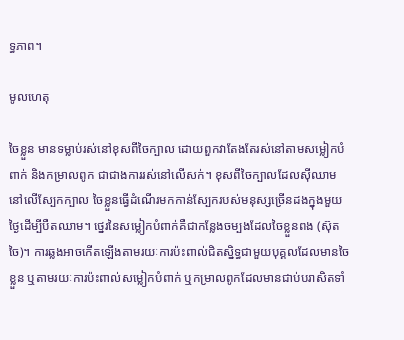ទ្ធភាព។

មូលហេតុ

ចៃខ្លួន មានទម្លាប់រស់នៅខុសពីចៃក្បាល ដោយពួកវាតែងតែរស់នៅតាមសម្លៀកបំពាក់ និងកម្រាលពូក ជាជាងការរស់នៅលើសក់។ ខុសពីចៃក្បាលដែលស៊ីឈាមនៅលើស្បែកក្បាល ចៃខ្លួនធ្វើដំណើរមកកាន់ស្បែករបស់មនុស្សច្រើនដងក្នុងមួយថ្ងៃដើម្បីបឺតឈាម។ ថ្នេរនៃសម្លៀកបំពាក់គឺជាកន្លែងចម្បងដែលចៃខ្លួនពង (ស៊ុតចៃ)។ ការឆ្លងអាចកើតឡើងតាមរយៈការប៉ះពាល់ជិតស្និទ្ធជាមួយបុគ្គលដែលមានចៃខ្លួន ឬតាមរយៈការប៉ះពាល់សម្លៀកបំពាក់ ឬកម្រាលពូកដែលមានជាប់បរាសិតទាំ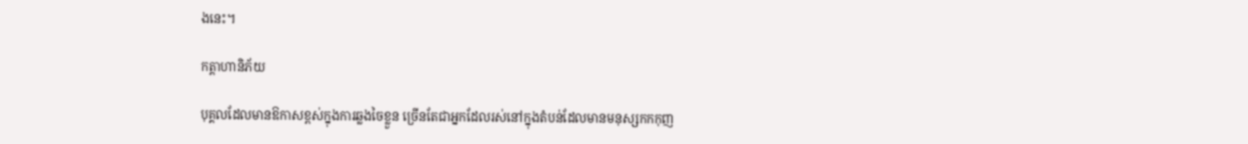ងនេះ។

កត្តាហានិភ័យ

បុគ្គលដែលមានឱកាសខ្ពស់ក្នុងការឆ្លងចៃខ្លួន ច្រើនតែជាអ្នកដែលរស់នៅក្នុងតំបន់ដែលមានមនុស្សកកកុញ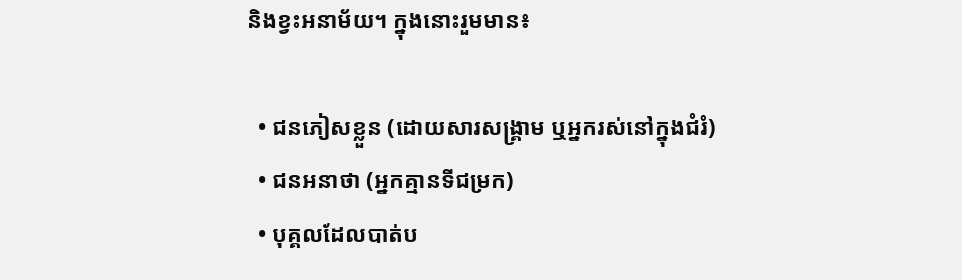និងខ្វះអនាម័យ។ ក្នុងនោះរួមមាន៖

  • ជនភៀសខ្លួន (ដោយសារសង្គ្រាម ឬអ្នករស់នៅក្នុងជំរំ)
  • ជនអនាថា (អ្នកគ្មានទីជម្រក)
  • បុគ្គលដែលបាត់ប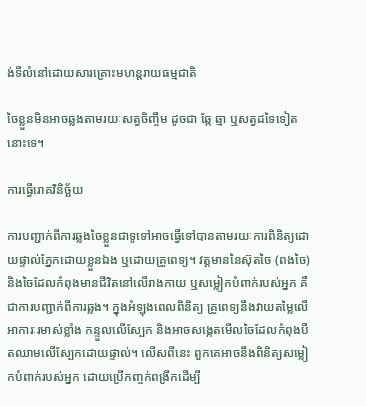ង់ទីលំនៅដោយសារគ្រោះមហន្តរាយធម្មជាតិ

ចៃខ្លួនមិនអាចឆ្លងតាមរយៈសត្វចិញ្ចឹម ដូចជា ឆ្កែ ឆ្មា ឬសត្វដទៃទៀតនោះទេ។

ការធ្វើរោគវិនិច្ឆ័យ

ការបញ្ជាក់ពីការឆ្លងចៃខ្លួនជាទូទៅអាចធ្វើទៅបានតាមរយៈការពិនិត្យដោយផ្ទាល់ភ្នែកដោយខ្លួនឯង ឬដោយគ្រូពេទ្យ។ វត្តមាននៃស៊ុតចៃ (ពងចៃ) និងចៃដែលកំពុងមានជីវិតនៅលើរាងកាយ ឬសម្លៀកបំពាក់របស់អ្នក គឺជាការបញ្ជាក់ពីការឆ្លង។ ក្នុងអំឡុងពេលពិនិត្យ គ្រូពេទ្យនឹងវាយតម្លៃលើអាការៈរមាស់ខ្លាំង កន្ទួលលើស្បែក និងអាចសង្កេតមើលចៃដែលកំពុងបឺតឈាមលើស្បែកដោយផ្ទាល់។ លើសពីនេះ ពួកគេអាចនឹងពិនិត្យសម្លៀកបំពាក់របស់អ្នក ដោយប្រើកញ្ចក់ពង្រីកដើម្បី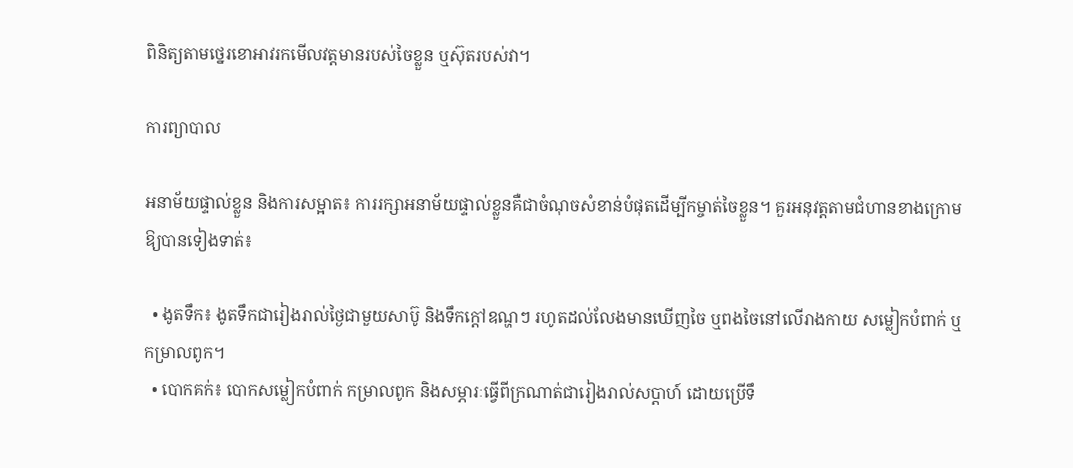ពិនិត្យតាមថ្នេរខោអាវរកមើលវត្តមានរបស់ចៃខ្លួន ឬស៊ុតរបស់វា។

ការព្យាបាល

អនាម័យផ្ទាល់ខ្លួន និងការសម្អាត៖ ការរក្សាអនាម័យផ្ទាល់ខ្លួនគឺជាចំណុចសំខាន់បំផុតដើម្បីកម្ចាត់ចៃខ្លួន។ គួរអនុវត្តតាមជំហានខាងក្រោមឱ្យបានទៀងទាត់៖

  • ងូតទឹក៖ ងូតទឹកជារៀងរាល់ថ្ងៃជាមួយសាប៊ូ និងទឹកក្តៅឧណ្ហៗ រហូតដល់លែងមានឃើញចៃ ឬពងចៃនៅលើរាងកាយ សម្លៀកបំពាក់ ឬកម្រាលពូក។
  • បោកគក់៖ បោកសម្លៀកបំពាក់ កម្រាលពូក និងសម្ភារៈធ្វើពីក្រណាត់ជារៀងរាល់សប្តាហ៍ ដោយប្រើទឹ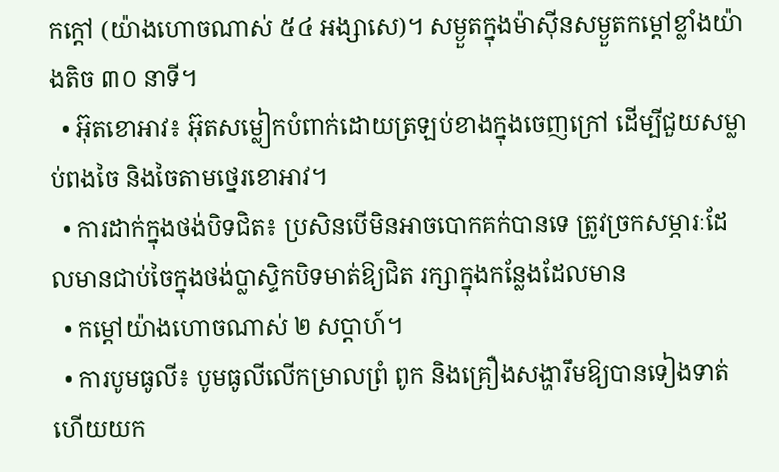កក្តៅ (យ៉ាងហោចណាស់ ៥៤ អង្សាសេ)។ សម្ងួតក្នុងម៉ាស៊ីនសម្ងួតកម្តៅខ្លាំងយ៉ាងតិច ៣០ នាទី។
  • អ៊ុតខោអាវ៖ អ៊ុតសម្លៀកបំពាក់ដោយត្រឡប់ខាងក្នុងចេញក្រៅ ដើម្បីជួយសម្លាប់ពងចៃ និងចៃតាមថ្នេរខោអាវ។
  • ការដាក់ក្នុងថង់បិទជិត៖ ប្រសិនបើមិនអាចបោកគក់បានទេ ត្រូវច្រកសម្ភារៈដែលមានជាប់ចៃក្នុងថង់ប្លាស្ទិកបិទមាត់ឱ្យជិត រក្សាក្នុងកន្លែងដែលមាន
  • កម្តៅយ៉ាងហោចណាស់ ២ សប្តាហ៍។
  • ការបូមធូលី៖ បូមធូលីលើកម្រាលព្រំ ពូក និងគ្រឿងសង្ហារឹមឱ្យបានទៀងទាត់ ហើយយក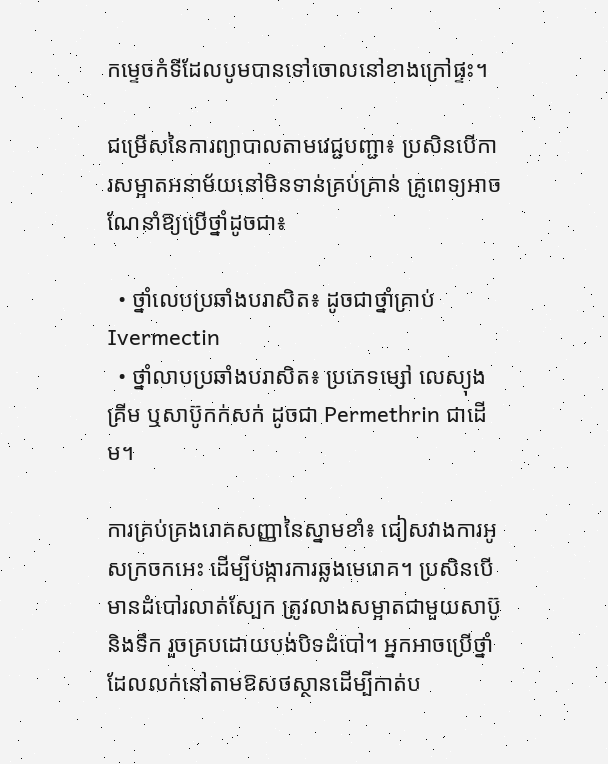កម្ទេចកំទីដែលបូមបានទៅចោលនៅខាងក្រៅផ្ទះ។

ជម្រើសនៃការព្យាបាលតាមវេជ្ជបញ្ជា៖ ប្រសិនបើការសម្អាតអនាម័យនៅមិនទាន់គ្រប់គ្រាន់ គ្រូពេទ្យអាចណែនាំឱ្យប្រើថ្នាំដូចជា៖

  • ថ្នាំលេបប្រឆាំងបរាសិត៖ ដូចជាថ្នាំគ្រាប់ Ivermectin
  • ថ្នាំលាបប្រឆាំងបរាសិត៖ ប្រភេទម្សៅ លេស្យុង គ្រីម ឬសាប៊ូកក់សក់ ដូចជា Permethrin ជាដើម។

ការគ្រប់គ្រងរោគសញ្ញានៃស្នាមខាំ៖ ជៀសវាងការអូសក្រចកអេះ ដើម្បីបង្ការការឆ្លងមេរោគ។ ប្រសិនបើមានដំបៅរលាត់ស្បែក ត្រូវលាងសម្អាតជាមួយសាប៊ូ និងទឹក រួចគ្របដោយបង់បិទដំបៅ។ អ្នកអាចប្រើថ្នាំដែលលក់នៅតាមឱសថស្ថានដើម្បីកាត់ប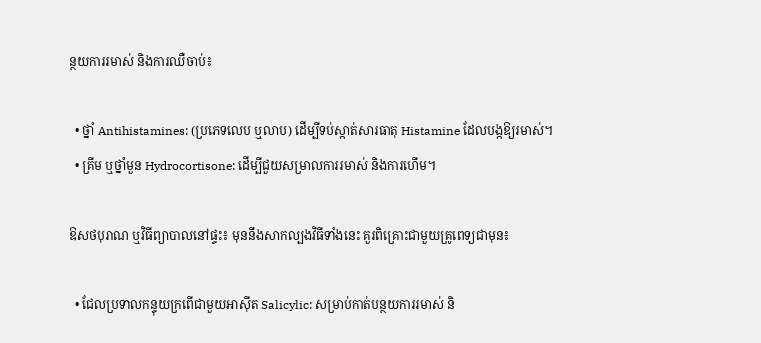ន្ថយការរមាស់ និងការឈឺចាប់៖

  • ថ្នាំ Antihistamines: (ប្រភេទលេប ឬលាប) ដើម្បីទប់ស្កាត់សារធាតុ Histamine ដែលបង្កឱ្យរមាស់។
  • គ្រីម ឬថ្នាំមួន Hydrocortisone: ដើម្បីជួយសម្រាលការរមាស់ និងការហើម។

ឱសថបុរាណ ឬវិធីព្យាបាលនៅផ្ទះ៖ មុននឹងសាកល្បងវិធីទាំងនេះ គួរពិគ្រោះជាមួយគ្រូពេទ្យជាមុន៖

  • ជែលប្រទាលកន្ទុយក្រពើជាមួយអាស៊ីត Salicylic: សម្រាប់កាត់បន្ថយការរមាស់ និ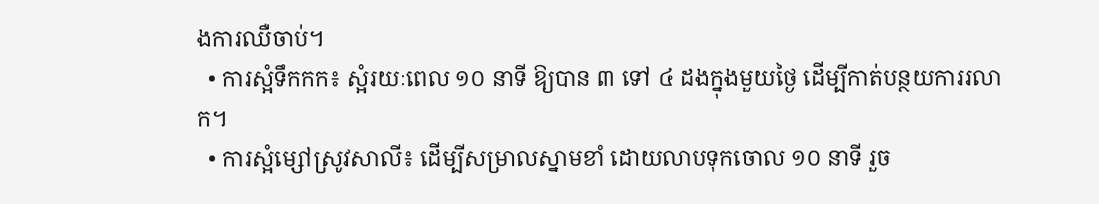ងការឈឺចាប់។
  • ការស្អំទឹកកក៖ ស្អំរយៈពេល ១០ នាទី ឱ្យបាន ៣ ទៅ ៤ ដងក្នុងមួយថ្ងៃ ដើម្បីកាត់បន្ថយការរលាក។
  • ការស្អំម្សៅស្រូវសាលី៖ ដើម្បីសម្រាលស្នាមខាំ ដោយលាបទុកចោល ១០ នាទី រួច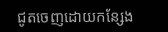ជូតចេញដោយកន្សែង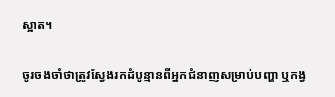ស្អាត។

ចូរចងចាំថាត្រូវស្វែងរកដំបូន្មានពីអ្នកជំនាញសម្រាប់បញ្ហា ឬកង្វ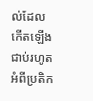ល់ដែលកើតឡើងជាប់រហូតអំពីប្រតិក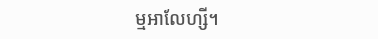ម្មអាលែហ្សី។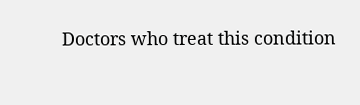Doctors who treat this condition